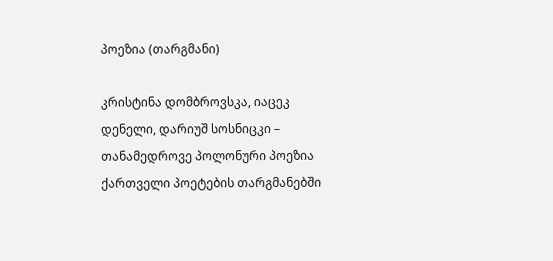პოეზია (თარგმანი)

კრისტინა დომბროვსკა, იაცეკ დენელი, დარიუშ სოსნიცკი – თანამედროვე პოლონური პოეზია ქართველი პოეტების თარგმანებში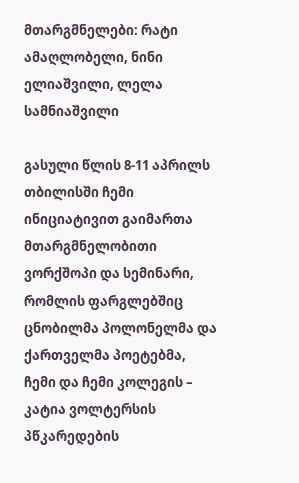მთარგმნელები: რატი ამაღლობელი, ნინი ელიაშვილი, ლელა სამნიაშვილი

გასული წლის 8-11 აპრილს თბილისში ჩემი ინიციატივით გაიმართა მთარგმნელობითი ვორქშოპი და სემინარი, რომლის ფარგლებშიც ცნობილმა პოლონელმა და ქართველმა პოეტებმა, ჩემი და ჩემი კოლეგის – კატია ვოლტერსის პწკარედების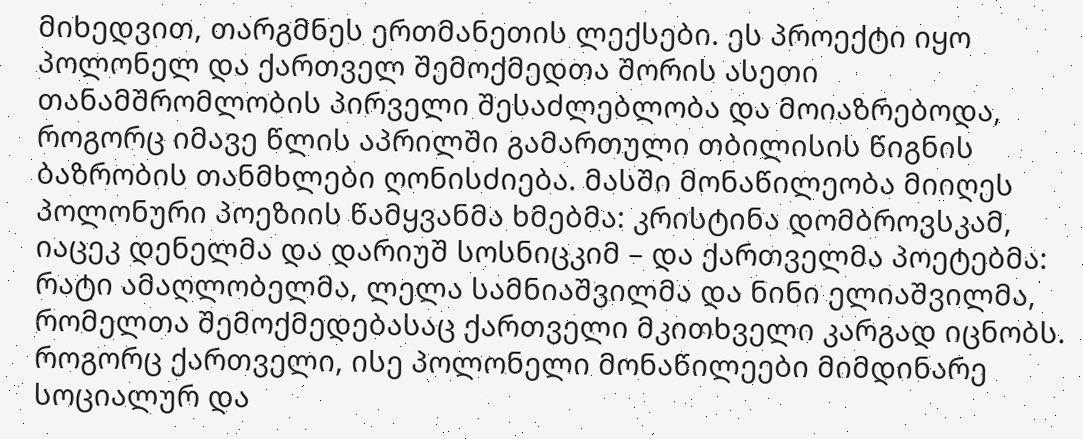მიხედვით, თარგმნეს ერთმანეთის ლექსები. ეს პროექტი იყო პოლონელ და ქართველ შემოქმედთა შორის ასეთი თანამშრომლობის პირველი შესაძლებლობა და მოიაზრებოდა, როგორც იმავე წლის აპრილში გამართული თბილისის წიგნის ბაზრობის თანმხლები ღონისძიება. მასში მონაწილეობა მიიღეს პოლონური პოეზიის წამყვანმა ხმებმა: კრისტინა დომბროვსკამ, იაცეკ დენელმა და დარიუშ სოსნიცკიმ – და ქართველმა პოეტებმა: რატი ამაღლობელმა, ლელა სამნიაშვილმა და ნინი ელიაშვილმა, რომელთა შემოქმედებასაც ქართველი მკითხველი კარგად იცნობს. როგორც ქართველი, ისე პოლონელი მონაწილეები მიმდინარე სოციალურ და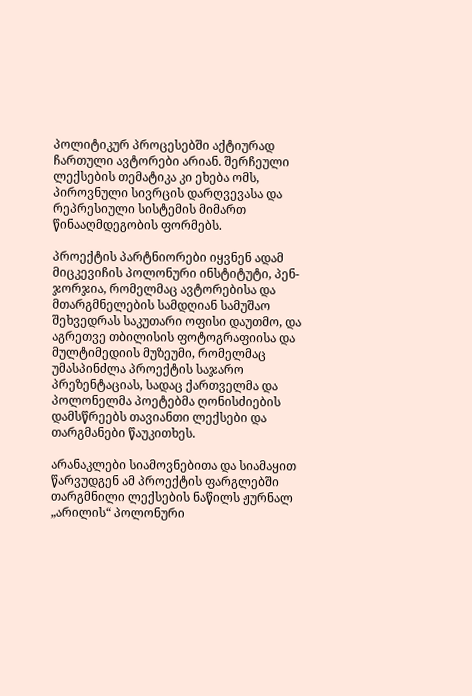პოლიტიკურ პროცესებში აქტიურად ჩართული ავტორები არიან. შერჩეული ლექსების თემატიკა კი ეხება ომს, პიროვნული სივრცის დარღვევასა და რეპრესიული სისტემის მიმართ წინააღმდეგობის ფორმებს.

პროექტის პარტნიორები იყვნენ ადამ მიცკევიჩის პოლონური ინსტიტუტი, პენ-ჯორჯია, რომელმაც ავტორებისა და მთარგმნელების სამდღიან სამუშაო შეხვედრას საკუთარი ოფისი დაუთმო, და აგრეთვე თბილისის ფოტოგრაფიისა და მულტიმედიის მუზეუმი, რომელმაც უმასპინძლა პროექტის საჯარო პრეზენტაციას, სადაც ქართველმა და პოლონელმა პოეტებმა ღონისძიების დამსწრეებს თავიანთი ლექსები და თარგმანები წაუკითხეს.

არანაკლები სიამოვნებითა და სიამაყით წარვუდგენ ამ პროექტის ფარგლებში თარგმნილი ლექსების ნაწილს ჟურნალ „არილის“ პოლონური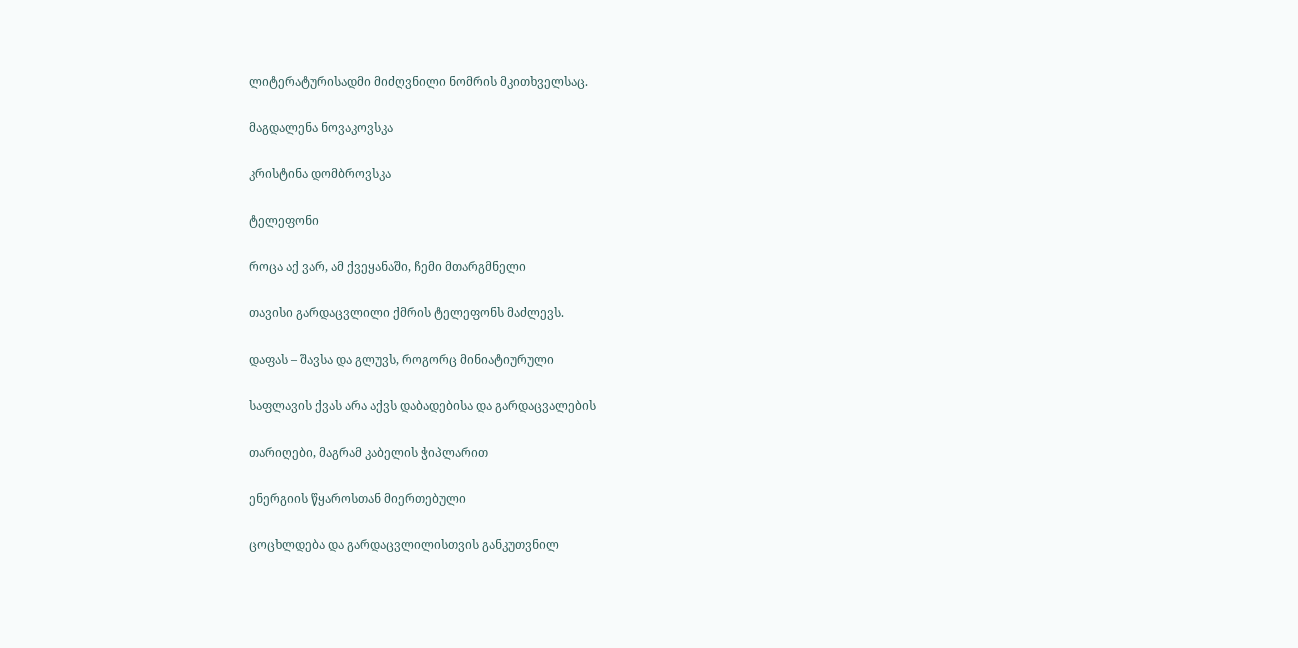ლიტერატურისადმი მიძღვნილი ნომრის მკითხველსაც.

მაგდალენა ნოვაკოვსკა

კრისტინა დომბროვსკა

ტელეფონი

როცა აქ ვარ, ამ ქვეყანაში, ჩემი მთარგმნელი

თავისი გარდაცვლილი ქმრის ტელეფონს მაძლევს.

დაფას – შავსა და გლუვს, როგორც მინიატიურული

საფლავის ქვას არა აქვს დაბადებისა და გარდაცვალების

თარიღები, მაგრამ კაბელის ჭიპლარით

ენერგიის წყაროსთან მიერთებული

ცოცხლდება და გარდაცვლილისთვის განკუთვნილ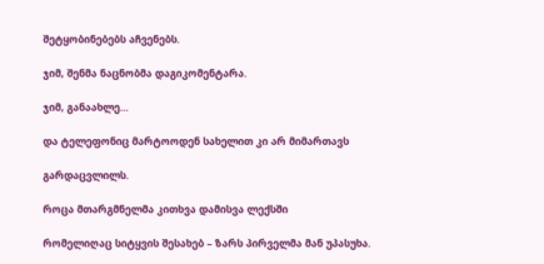შეტყობინებებს აჩვენებს.

ჯიმ, შენმა ნაცნობმა დაგიკომენტარა.

ჯიმ, განაახლე…

და ტელეფონიც მარტოოდენ სახელით კი არ მიმართავს

გარდაცვლილს.

როცა მთარგმნელმა კითხვა დამისვა ლექსში

რომელიღაც სიტყვის შესახებ – ზარს პირველმა მან უპასუხა.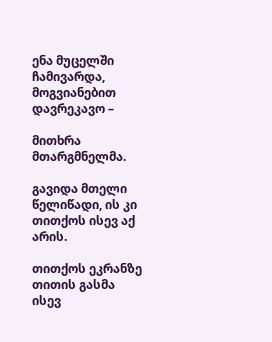ენა მუცელში ჩამივარდა, მოგვიანებით დავრეკავო –

მითხრა მთარგმნელმა.

გავიდა მთელი წელიწადი, ის კი თითქოს ისევ აქ არის.

თითქოს ეკრანზე თითის გასმა ისევ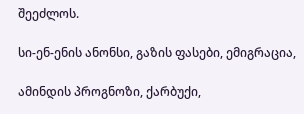შეეძლოს.

სი-ენ-ენის ანონსი, გაზის ფასები, ემიგრაცია,

ამინდის პროგნოზი, ქარბუქი,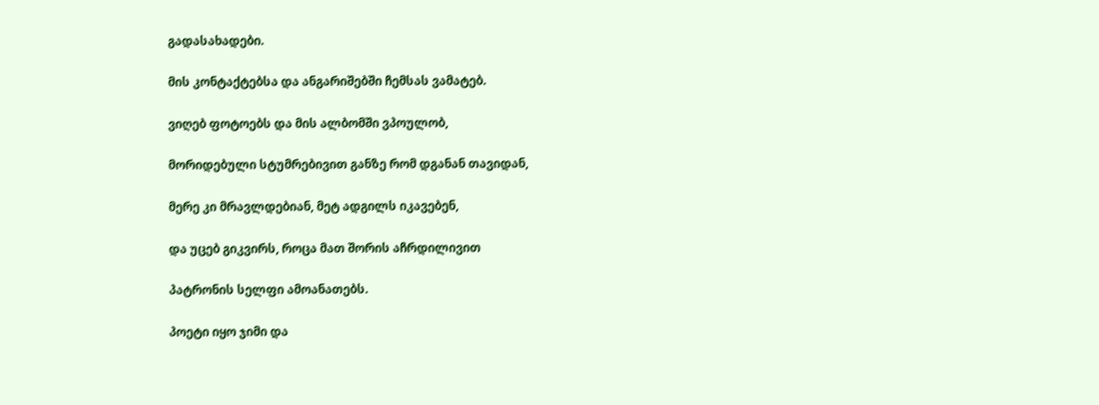გადასახადები.

მის კონტაქტებსა და ანგარიშებში ჩემსას ვამატებ.

ვიღებ ფოტოებს და მის ალბომში ვპოულობ,

მორიდებული სტუმრებივით განზე რომ დგანან თავიდან,

მერე კი მრავლდებიან, მეტ ადგილს იკავებენ,

და უცებ გიკვირს, როცა მათ შორის აჩრდილივით

პატრონის სელფი ამოანათებს.

პოეტი იყო ჯიმი და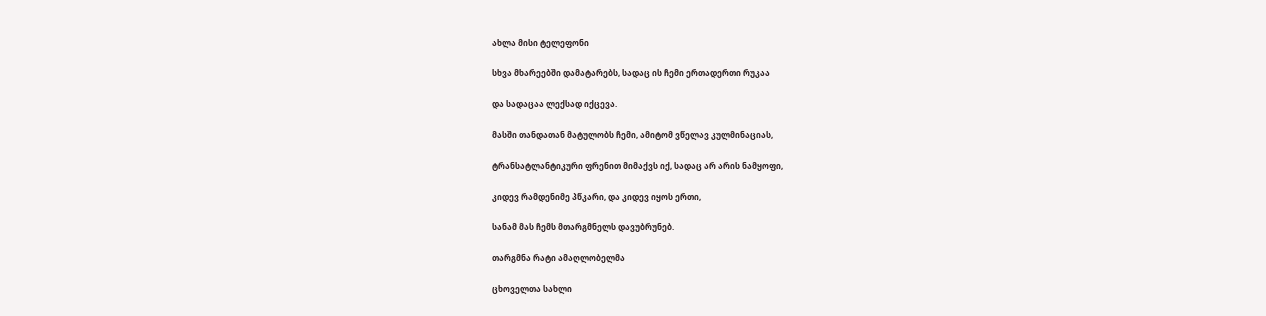ახლა მისი ტელეფონი

სხვა მხარეებში დამატარებს, სადაც ის ჩემი ერთადერთი რუკაა

და სადაცაა ლექსად იქცევა.

მასში თანდათან მატულობს ჩემი, ამიტომ ვწელავ კულმინაციას,

ტრანსატლანტიკური ფრენით მიმაქვს იქ, სადაც არ არის ნამყოფი,

კიდევ რამდენიმე პწკარი, და კიდევ იყოს ერთი,

სანამ მას ჩემს მთარგმნელს დავუბრუნებ.

თარგმნა რატი ამაღლობელმა

ცხოველთა სახლი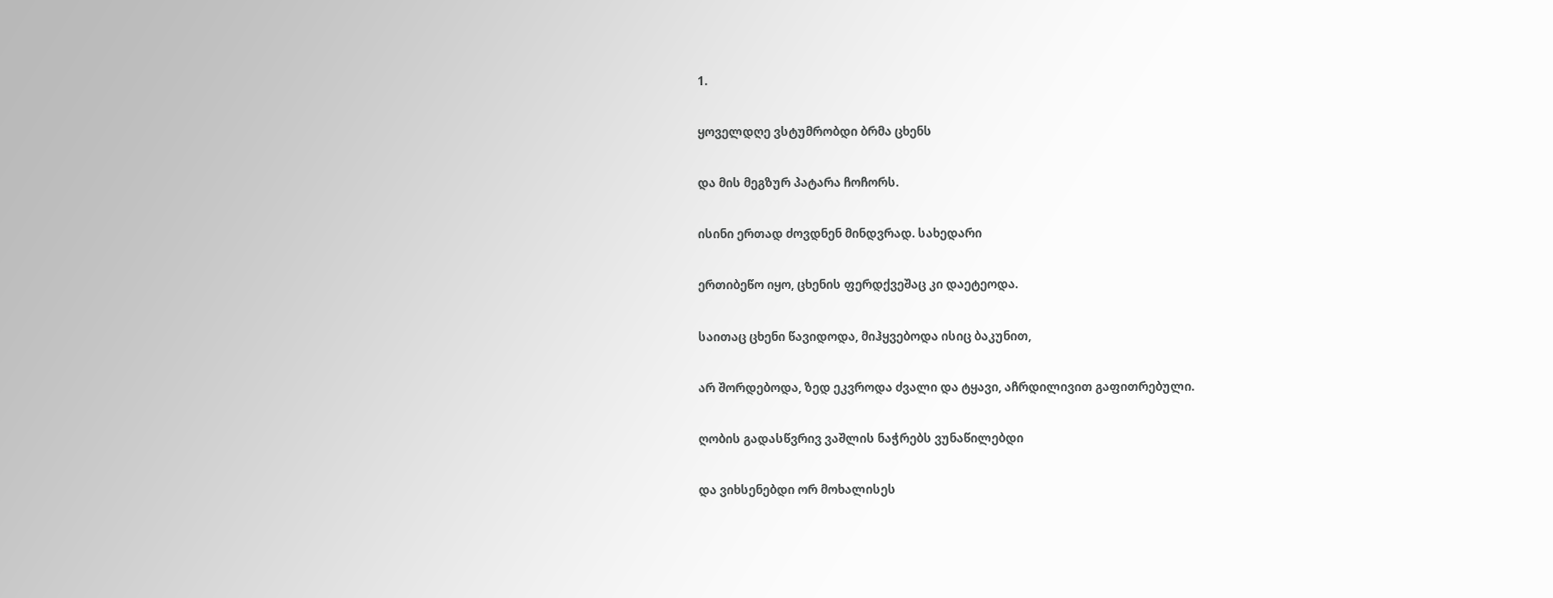1.

ყოველდღე ვსტუმრობდი ბრმა ცხენს

და მის მეგზურ პატარა ჩოჩორს.

ისინი ერთად ძოვდნენ მინდვრად. სახედარი

ერთიბეწო იყო, ცხენის ფერდქვეშაც კი დაეტეოდა.

საითაც ცხენი წავიდოდა, მიჰყვებოდა ისიც ბაკუნით,

არ შორდებოდა, ზედ ეკვროდა ძვალი და ტყავი, აჩრდილივით გაფითრებული.

ღობის გადასწვრივ ვაშლის ნაჭრებს ვუნაწილებდი

და ვიხსენებდი ორ მოხალისეს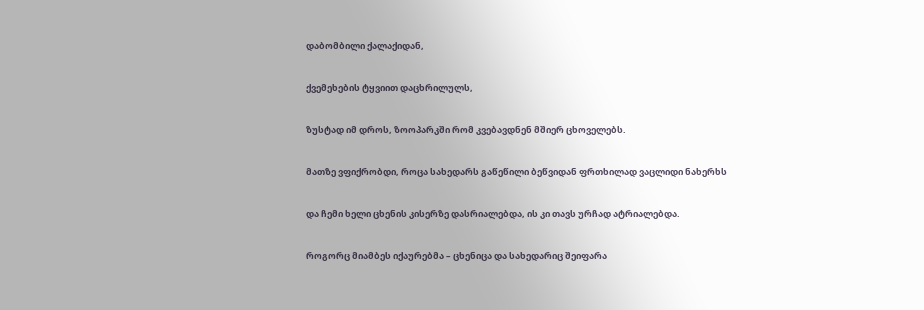დაბომბილი ქალაქიდან,

ქვემეხების ტყვიით დაცხრილულს,

ზუსტად იმ დროს, ზოოპარკში რომ კვებავდნენ მშიერ ცხოველებს.

მათზე ვფიქრობდი, როცა სახედარს გაწეწილი ბეწვიდან ფრთხილად ვაცლიდი ნახერხს

და ჩემი ხელი ცხენის კისერზე დასრიალებდა, ის კი თავს ურჩად ატრიალებდა.

როგორც მიამბეს იქაურებმა – ცხენიცა და სახედარიც შეიფარა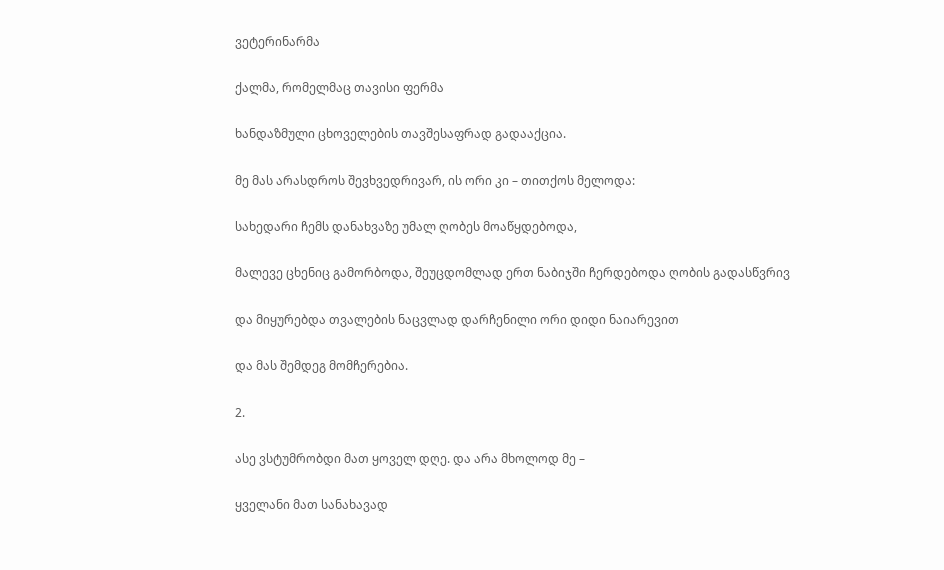ვეტერინარმა

ქალმა, რომელმაც თავისი ფერმა

ხანდაზმული ცხოველების თავშესაფრად გადააქცია.

მე მას არასდროს შევხვედრივარ, ის ორი კი – თითქოს მელოდა:

სახედარი ჩემს დანახვაზე უმალ ღობეს მოაწყდებოდა,

მალევე ცხენიც გამორბოდა, შეუცდომლად ერთ ნაბიჯში ჩერდებოდა ღობის გადასწვრივ

და მიყურებდა თვალების ნაცვლად დარჩენილი ორი დიდი ნაიარევით

და მას შემდეგ მომჩერებია.

2.

ასე ვსტუმრობდი მათ ყოველ დღე. და არა მხოლოდ მე –

ყველანი მათ სანახავად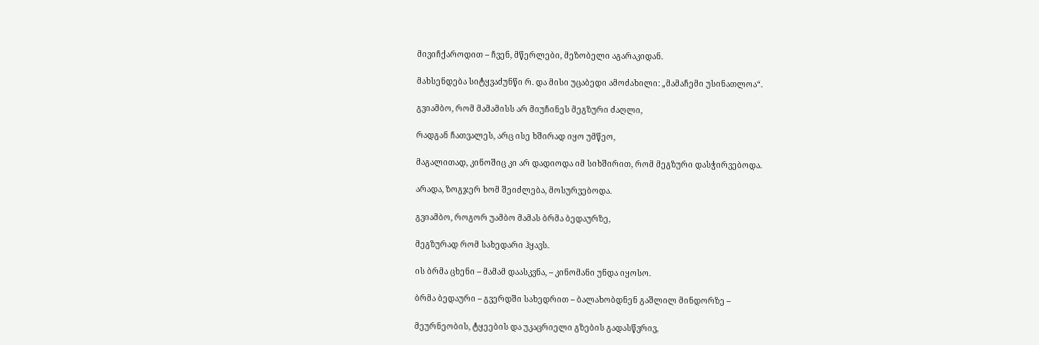მივიჩქაროდით – ჩვენ, მწერლები, მეზობელი აგარაკიდან.

მახსენდება სიტყვაძუნწი რ. და მისი უცაბედი ამოძახილი: „მამაჩემი უსინათლოა“.

გვიამბო, რომ მამამისს არ მიუჩინეს მეგზური ძაღლი,

რადგან ჩათვალეს, არც ისე ხშირად იყო უმწეო,

მაგალითად, კინოშიც კი არ დადიოდა იმ სიხშირით, რომ მეგზური დასჭირვებოდა.

არადა, ზოგჯერ ხომ შეიძლება, მოსურვებოდა.

გვიამბო, როგორ უამბო მამას ბრმა ბედაურზე,

მეგზურად რომ სახედარი ჰყავს.

ის ბრმა ცხენი – მამამ დაასკვნა, – კინომანი უნდა იყოსო.

ბრმა ბედაური – გვერდში სახედრით – ბალახობდნენ გაშლილ მინდორზე –

მეურნეობის, ტყეების და უკაცრიელი გზების გადასწვრივ,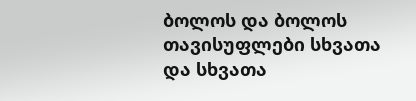ბოლოს და ბოლოს თავისუფლები სხვათა და სხვათა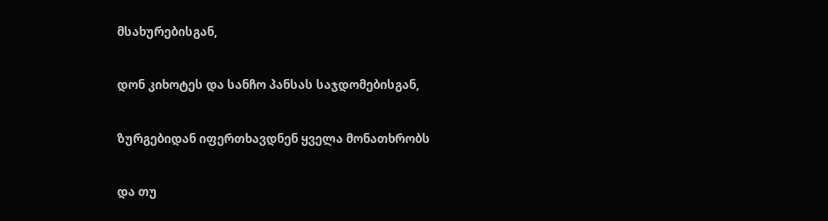მსახურებისგან,

დონ კიხოტეს და სანჩო პანსას საჯდომებისგან,

ზურგებიდან იფერთხავდნენ ყველა მონათხრობს

და თუ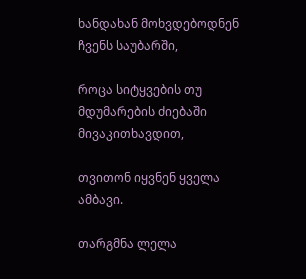ხანდახან მოხვდებოდნენ ჩვენს საუბარში,

როცა სიტყვების თუ მდუმარების ძიებაში მივაკითხავდით,

თვითონ იყვნენ ყველა ამბავი.

თარგმნა ლელა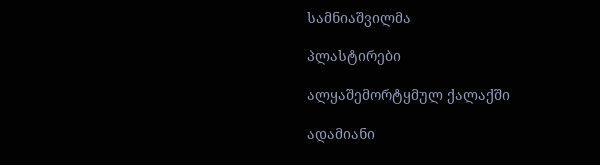სამნიაშვილმა

პლასტირები

ალყაშემორტყმულ ქალაქში

ადამიანი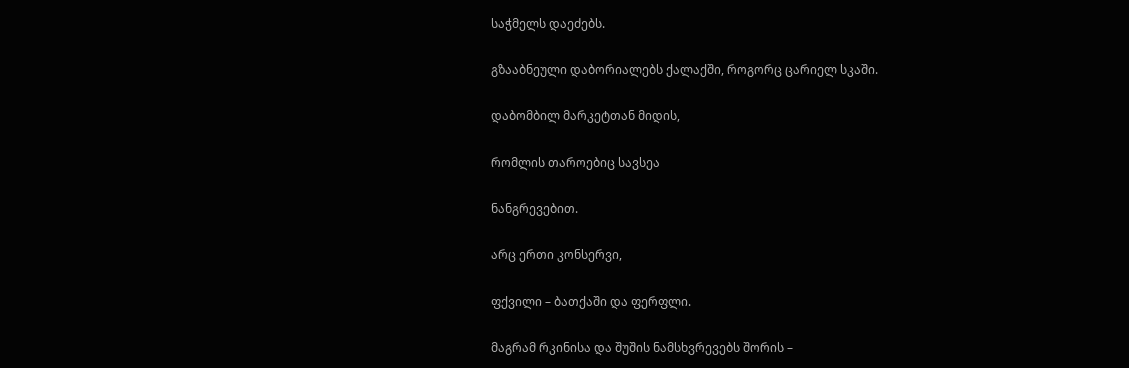საჭმელს დაეძებს.

გზააბნეული დაბორიალებს ქალაქში, როგორც ცარიელ სკაში.

დაბომბილ მარკეტთან მიდის,

რომლის თაროებიც სავსეა

ნანგრევებით.

არც ერთი კონსერვი,

ფქვილი – ბათქაში და ფერფლი.

მაგრამ რკინისა და შუშის ნამსხვრევებს შორის –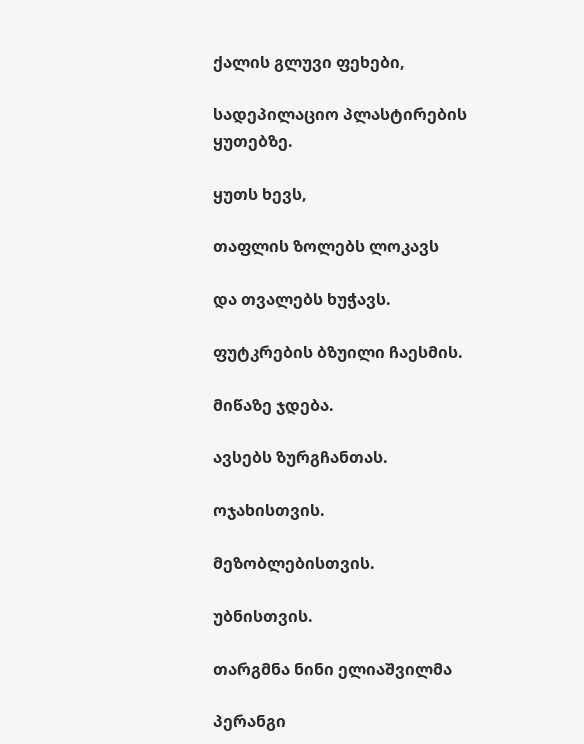ქალის გლუვი ფეხები,

სადეპილაციო პლასტირების ყუთებზე.

ყუთს ხევს,

თაფლის ზოლებს ლოკავს

და თვალებს ხუჭავს.

ფუტკრების ბზუილი ჩაესმის.

მიწაზე ჯდება.

ავსებს ზურგჩანთას.

ოჯახისთვის.

მეზობლებისთვის.

უბნისთვის.

თარგმნა ნინი ელიაშვილმა

პერანგი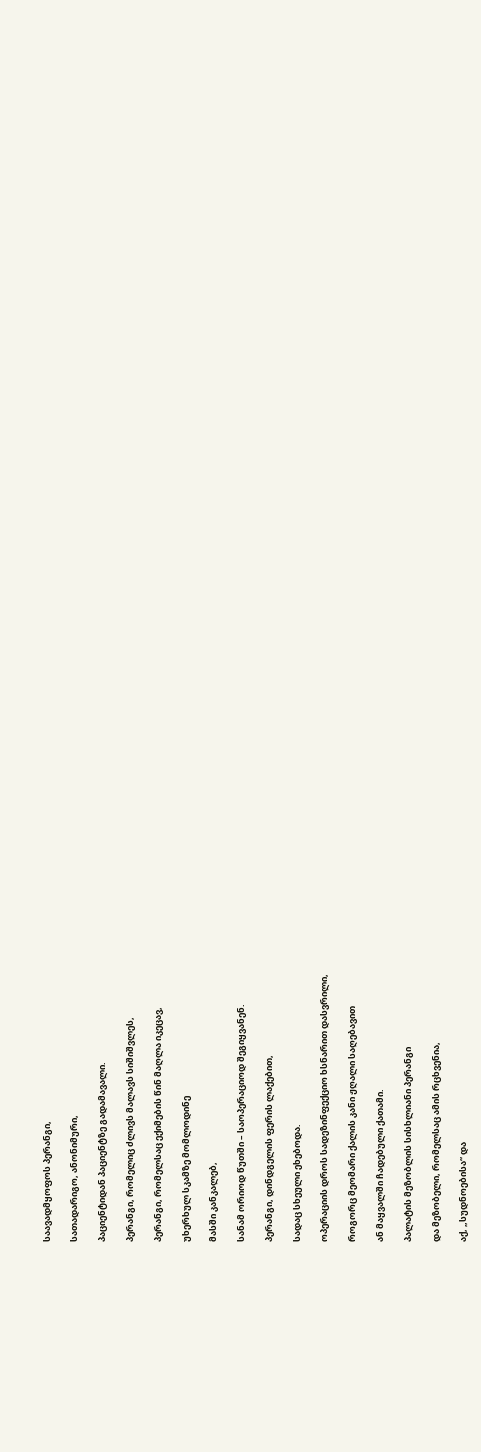საავადმყოფოს პერანგი,

სათადარიგო, ანონიმური,

პაციენტიდან პაციენტზე გადამავალი.

პერანგი, რომელიც ძლივს მალავს სიშიშვლეს,

პერანგი, რომელსაც ექიმების წინ მაღლა იკეცავ,

უხერხულ სკამზე მომლოდინე

მასში კანკალებ,

სანამ ორიოდ წუთში – საოპერაციოდ შეგიყვანენ.

პერანგი, დინდგელის ფერის ლაქებით,

სადაც სხეული ეხებოდა.

ოპერაციის დროს სადეზინფექციო ხსნარით დასვრილი,

როგორც მეომარი ქალის კანი ჟღალი საღებავით

ან მაყვალში ჩადებული ქათამი.

პალატის მეზობლის სისხლიანი პერანგი

და მეზობელი, რომელსაც ამის რცხვენია,

აქ, „სუდნოებისა“ და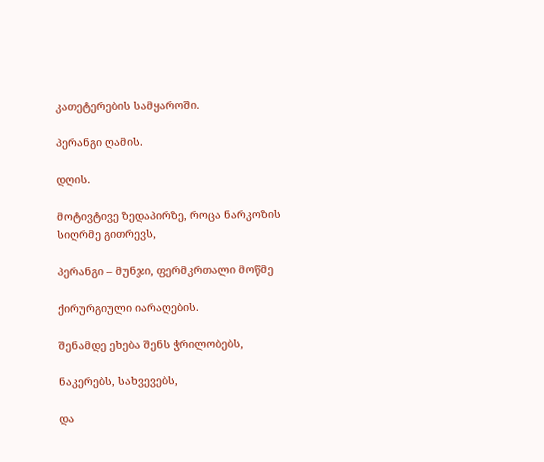კათეტერების სამყაროში.

პერანგი ღამის.

დღის.

მოტივტივე ზედაპირზე, როცა ნარკოზის სიღრმე გითრევს,

პერანგი – მუნჯი, ფერმკრთალი მოწმე

ქირურგიული იარაღების.

შენამდე ეხება შენს ჭრილობებს,

ნაკერებს, სახვევებს,

და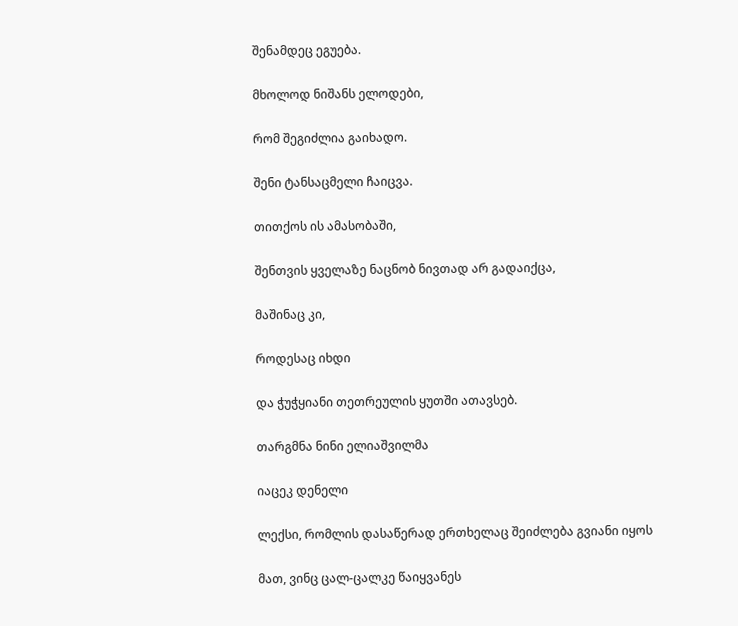შენამდეც ეგუება.

მხოლოდ ნიშანს ელოდები,

რომ შეგიძლია გაიხადო.

შენი ტანსაცმელი ჩაიცვა.

თითქოს ის ამასობაში,

შენთვის ყველაზე ნაცნობ ნივთად არ გადაიქცა,

მაშინაც კი,

როდესაც იხდი

და ჭუჭყიანი თეთრეულის ყუთში ათავსებ.

თარგმნა ნინი ელიაშვილმა

იაცეკ დენელი

ლექსი, რომლის დასაწერად ერთხელაც შეიძლება გვიანი იყოს

მათ, ვინც ცალ-ცალკე წაიყვანეს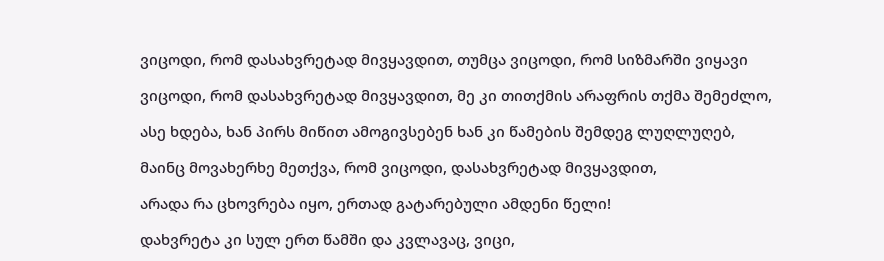ვიცოდი, რომ დასახვრეტად მივყავდით, თუმცა ვიცოდი, რომ სიზმარში ვიყავი

ვიცოდი, რომ დასახვრეტად მივყავდით, მე კი თითქმის არაფრის თქმა შემეძლო,

ასე ხდება, ხან პირს მიწით ამოგივსებენ ხან კი წამების შემდეგ ლუღლუღებ,

მაინც მოვახერხე მეთქვა, რომ ვიცოდი, დასახვრეტად მივყავდით,

არადა რა ცხოვრება იყო, ერთად გატარებული ამდენი წელი!

დახვრეტა კი სულ ერთ წამში და კვლავაც, ვიცი,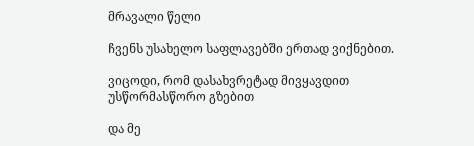მრავალი წელი

ჩვენს უსახელო საფლავებში ერთად ვიქნებით.

ვიცოდი, რომ დასახვრეტად მივყავდით უსწორმასწორო გზებით

და მე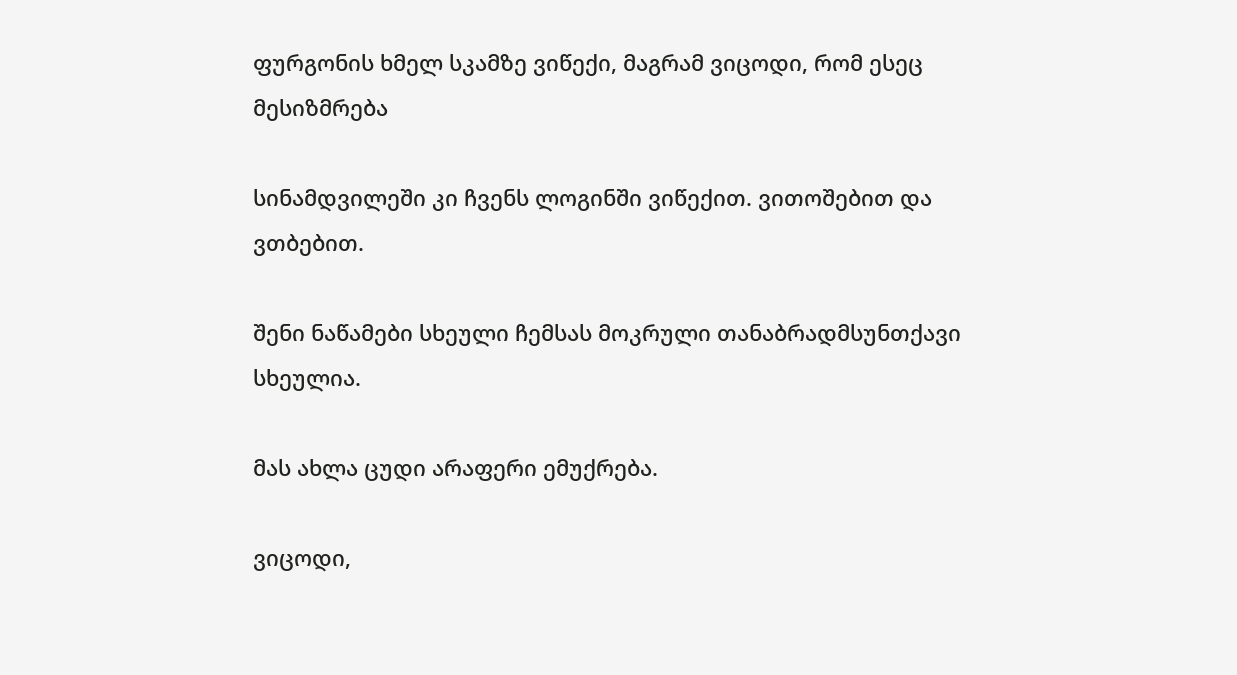ფურგონის ხმელ სკამზე ვიწექი, მაგრამ ვიცოდი, რომ ესეც მესიზმრება

სინამდვილეში კი ჩვენს ლოგინში ვიწექით. ვითოშებით და ვთბებით.

შენი ნაწამები სხეული ჩემსას მოკრული თანაბრადმსუნთქავი სხეულია.

მას ახლა ცუდი არაფერი ემუქრება.

ვიცოდი,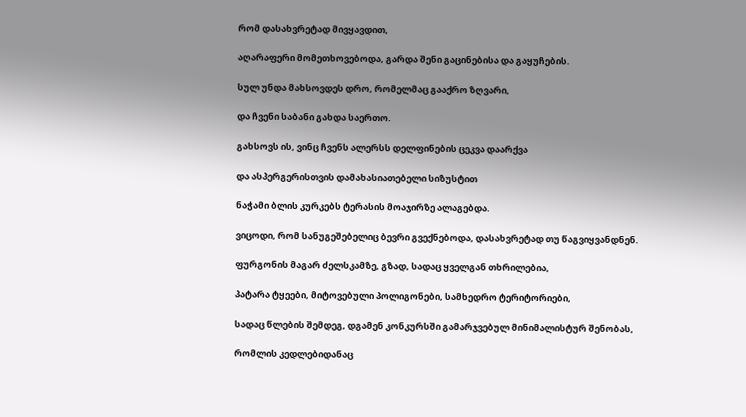რომ დასახვრეტად მივყავდით,

აღარაფერი მომეთხოვებოდა, გარდა შენი გაცინებისა და გაყუჩების.

სულ უნდა მახსოვდეს დრო, რომელმაც გააქრო ზღვარი,

და ჩვენი საბანი გახდა საერთო.

გახსოვს ის, ვინც ჩვენს ალერსს დელფინების ცეკვა დაარქვა

და ასპერგერისთვის დამახასიათებელი სიზუსტით

ნაჭამი ბლის კურკებს ტერასის მოაჯირზე ალაგებდა.

ვიცოდი, რომ სანუგეშებელიც ბევრი გვექნებოდა, დასახვრეტად თუ წაგვიყვანდნენ.

ფურგონის მაგარ ძელსკამზე, გზად, სადაც ყველგან თხრილებია,

პატარა ტყეები, მიტოვებული პოლიგონები, სამხედრო ტერიტორიები,

სადაც წლების შემდეგ, დგამენ კონკურსში გამარჯვებულ მინიმალისტურ შენობას,

რომლის კედლებიდანაც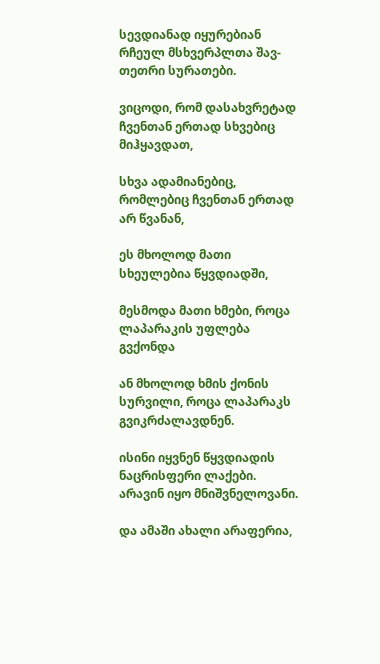სევდიანად იყურებიან რჩეულ მსხვერპლთა შავ-თეთრი სურათები.

ვიცოდი, რომ დასახვრეტად ჩვენთან ერთად სხვებიც მიჰყავდათ,

სხვა ადამიანებიც,  რომლებიც ჩვენთან ერთად არ წვანან,

ეს მხოლოდ მათი სხეულებია წყვდიადში,

მესმოდა მათი ხმები, როცა ლაპარაკის უფლება გვქონდა

ან მხოლოდ ხმის ქონის სურვილი, როცა ლაპარაკს გვიკრძალავდნენ.

ისინი იყვნენ წყვდიადის ნაცრისფერი ლაქები. არავინ იყო მნიშვნელოვანი.

და ამაში ახალი არაფერია,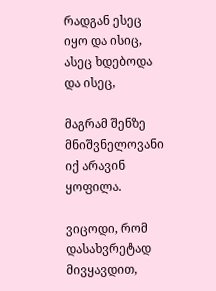რადგან ესეც იყო და ისიც, ასეც ხდებოდა და ისეც,

მაგრამ შენზე მნიშვნელოვანი იქ არავინ ყოფილა.

ვიცოდი, რომ დასახვრეტად მივყავდით,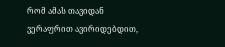რომ ამას თავიდან ვერაფრით ავირიდებდით,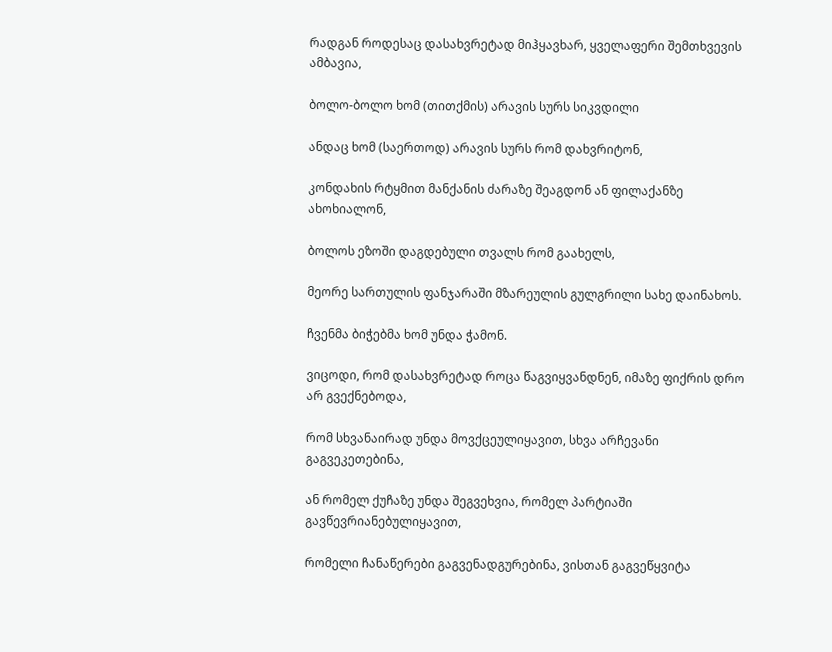რადგან როდესაც დასახვრეტად მიჰყავხარ, ყველაფერი შემთხვევის ამბავია,

ბოლო-ბოლო ხომ (თითქმის) არავის სურს სიკვდილი

ანდაც ხომ (საერთოდ) არავის სურს რომ დახვრიტონ,

კონდახის რტყმით მანქანის ძარაზე შეაგდონ ან ფილაქანზე ახოხიალონ,

ბოლოს ეზოში დაგდებული თვალს რომ გაახელს,

მეორე სართულის ფანჯარაში მზარეულის გულგრილი სახე დაინახოს.

ჩვენმა ბიჭებმა ხომ უნდა ჭამონ.

ვიცოდი, რომ დასახვრეტად როცა წაგვიყვანდნენ, იმაზე ფიქრის დრო არ გვექნებოდა,

რომ სხვანაირად უნდა მოვქცეულიყავით, სხვა არჩევანი გაგვეკეთებინა,

ან რომელ ქუჩაზე უნდა შეგვეხვია, რომელ პარტიაში გავწევრიანებულიყავით,

რომელი ჩანაწერები გაგვენადგურებინა, ვისთან გაგვეწყვიტა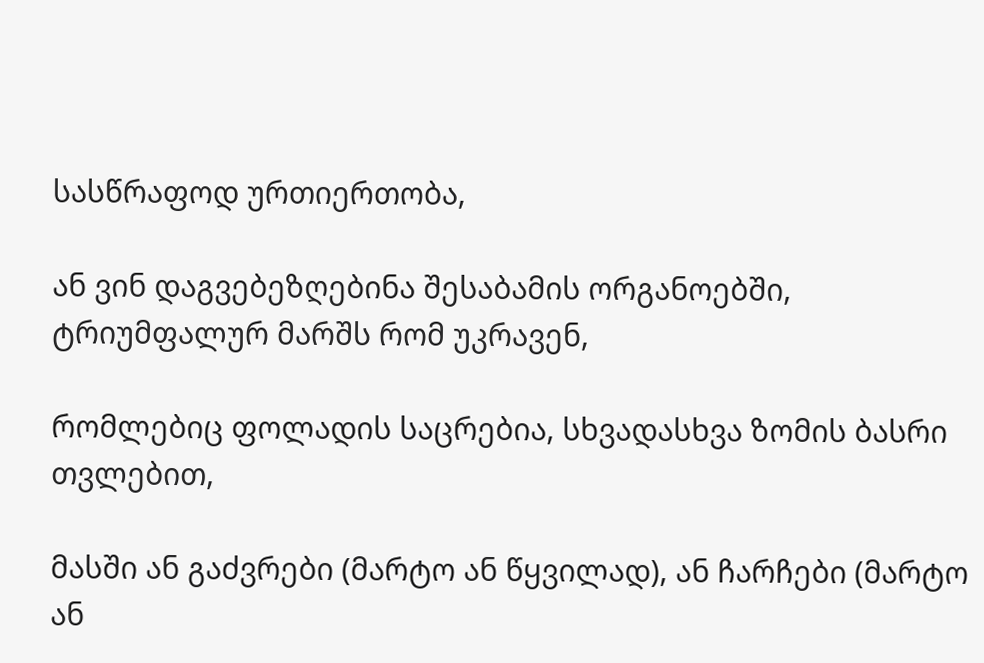სასწრაფოდ ურთიერთობა,

ან ვინ დაგვებეზღებინა შესაბამის ორგანოებში, ტრიუმფალურ მარშს რომ უკრავენ,

რომლებიც ფოლადის საცრებია, სხვადასხვა ზომის ბასრი თვლებით,

მასში ან გაძვრები (მარტო ან წყვილად), ან ჩარჩები (მარტო ან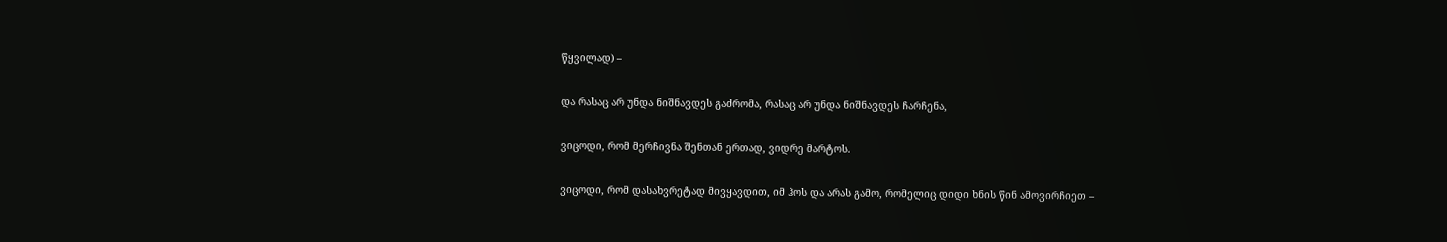წყვილად) –

და რასაც არ უნდა ნიშნავდეს გაძრომა, რასაც არ უნდა ნიშნავდეს ჩარჩენა,

ვიცოდი, რომ მერჩივნა შენთან ერთად, ვიდრე მარტოს.

ვიცოდი, რომ დასახვრეტად მივყავდით, იმ ჰოს და არას გამო, რომელიც დიდი ხნის წინ ამოვირჩიეთ –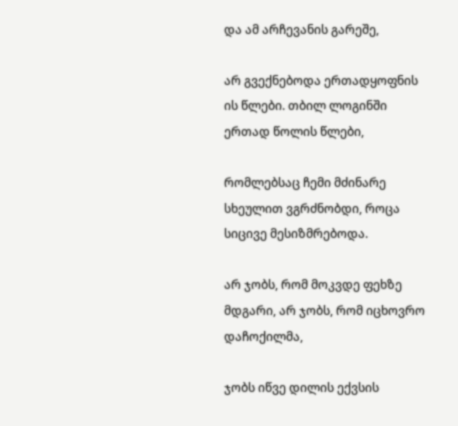და ამ არჩევანის გარეშე,

არ გვექნებოდა ერთადყოფნის ის წლები. თბილ ლოგინში ერთად წოლის წლები,

რომლებსაც ჩემი მძინარე სხეულით ვგრძნობდი, როცა სიცივე მესიზმრებოდა.

არ ჯობს, რომ მოკვდე ფეხზე მდგარი, არ ჯობს, რომ იცხოვრო დაჩოქილმა,

ჯობს იწვე დილის ექვსის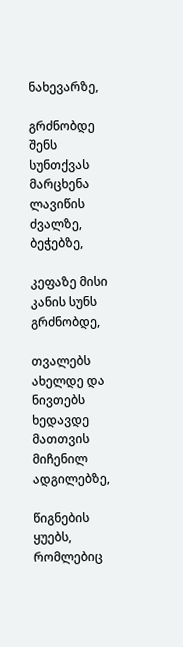ნახევარზე,

გრძნობდე შენს სუნთქვას მარცხენა ლავიწის ძვალზე, ბეჭებზე,

კეფაზე მისი კანის სუნს გრძნობდე,

თვალებს ახელდე და ნივთებს ხედავდე მათთვის მიჩენილ ადგილებზე,

წიგნების ყუებს, რომლებიც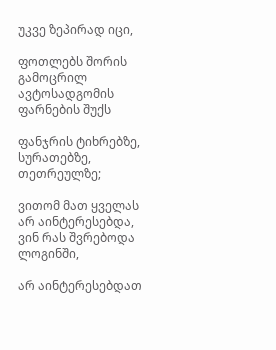უკვე ზეპირად იცი,

ფოთლებს შორის გამოცრილ ავტოსადგომის ფარნების შუქს

ფანჯრის ტიხრებზე, სურათებზე, თეთრეულზე;

ვითომ მათ ყველას არ აინტერესებდა, ვინ რას შვრებოდა ლოგინში,

არ აინტერესებდათ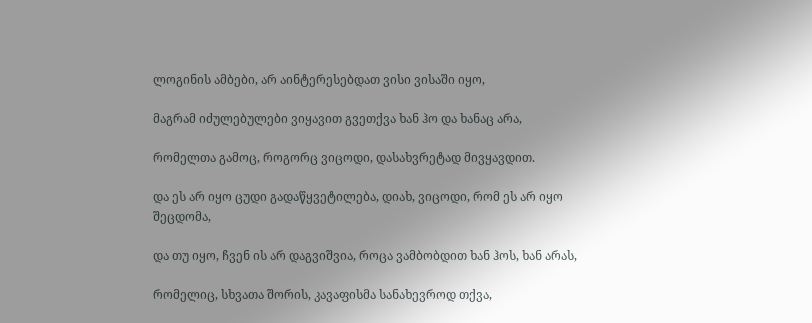ლოგინის ამბები, არ აინტერესებდათ ვისი ვისაში იყო,

მაგრამ იძულებულები ვიყავით გვეთქვა ხან ჰო და ხანაც არა,

რომელთა გამოც, როგორც ვიცოდი, დასახვრეტად მივყავდით.

და ეს არ იყო ცუდი გადაწყვეტილება, დიახ, ვიცოდი, რომ ეს არ იყო შეცდომა,

და თუ იყო, ჩვენ ის არ დაგვიშვია, როცა ვამბობდით ხან ჰოს, ხან არას,

რომელიც, სხვათა შორის, კავაფისმა სანახევროდ თქვა,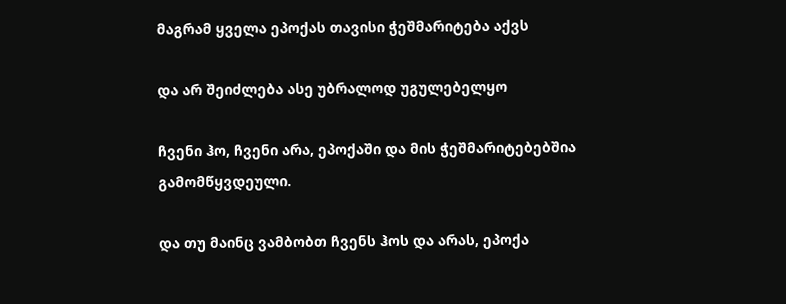მაგრამ ყველა ეპოქას თავისი ჭეშმარიტება აქვს

და არ შეიძლება ასე უბრალოდ უგულებელყო

ჩვენი ჰო, ჩვენი არა, ეპოქაში და მის ჭეშმარიტებებშია გამომწყვდეული.

და თუ მაინც ვამბობთ ჩვენს ჰოს და არას, ეპოქა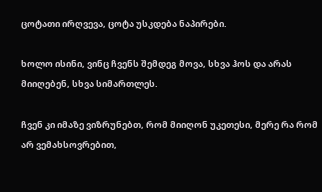ცოტათი ირღვევა, ცოტა უსკდება ნაპირები.

ხოლო ისინი, ვინც ჩვენს შემდეგ მოვა, სხვა ჰოს და არას მიიღებენ, სხვა სიმართლეს.

ჩვენ კი იმაზე ვიზრუნებთ, რომ მიიღონ უკეთესი, მერე რა რომ არ ვემახსოვრებით,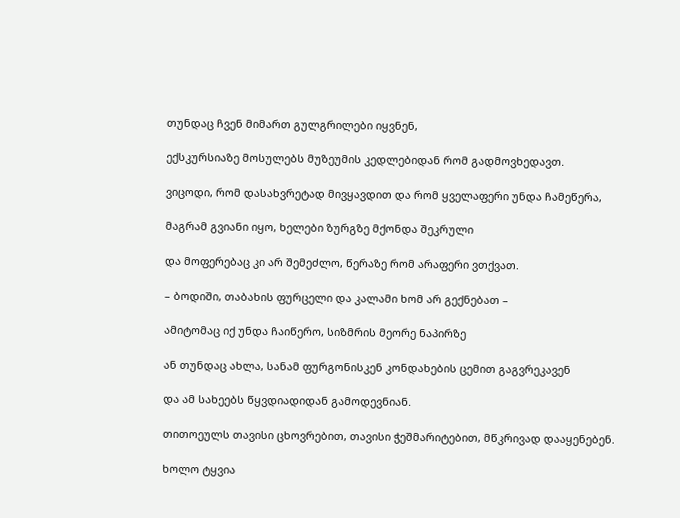თუნდაც ჩვენ მიმართ გულგრილები იყვნენ,

ექსკურსიაზე მოსულებს მუზეუმის კედლებიდან რომ გადმოვხედავთ.

ვიცოდი, რომ დასახვრეტად მივყავდით და რომ ყველაფერი უნდა ჩამეწერა,

მაგრამ გვიანი იყო, ხელები ზურგზე მქონდა შეკრული

და მოფერებაც კი არ შემეძლო, წერაზე რომ არაფერი ვთქვათ.

– ბოდიში, თაბახის ფურცელი და კალამი ხომ არ გექნებათ –

ამიტომაც იქ უნდა ჩაიწერო, სიზმრის მეორე ნაპირზე

ან თუნდაც ახლა, სანამ ფურგონისკენ კონდახების ცემით გაგვრეკავენ

და ამ სახეებს წყვდიადიდან გამოდევნიან.

თითოეულს თავისი ცხოვრებით, თავისი ჭეშმარიტებით, მწკრივად დააყენებენ.

ხოლო ტყვია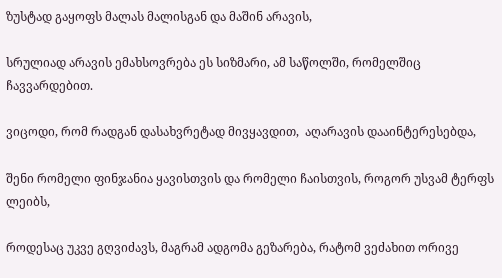ზუსტად გაყოფს მალას მალისგან და მაშინ არავის,

სრულიად არავის ემახსოვრება ეს სიზმარი, ამ საწოლში, რომელშიც ჩავვარდებით.

ვიცოდი, რომ რადგან დასახვრეტად მივყავდით,  აღარავის დააინტერესებდა,

შენი რომელი ფინჯანია ყავისთვის და რომელი ჩაისთვის, როგორ უსვამ ტერფს ლეიბს,

როდესაც უკვე გღვიძავს, მაგრამ ადგომა გეზარება, რატომ ვეძახით ორივე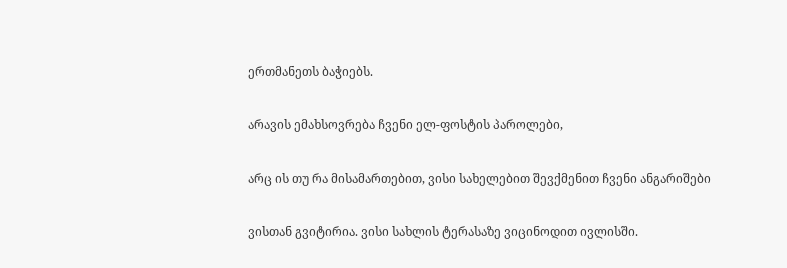ერთმანეთს ბაჭიებს.

არავის ემახსოვრება ჩვენი ელ-ფოსტის პაროლები,

არც ის თუ რა მისამართებით, ვისი სახელებით შევქმენით ჩვენი ანგარიშები

ვისთან გვიტირია. ვისი სახლის ტერასაზე ვიცინოდით ივლისში.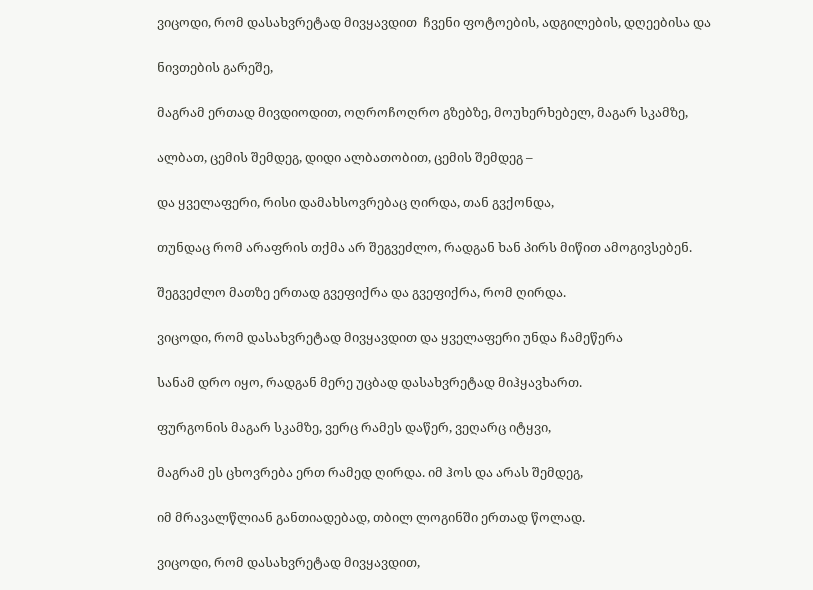ვიცოდი, რომ დასახვრეტად მივყავდით  ჩვენი ფოტოების, ადგილების, დღეებისა და

ნივთების გარეშე,

მაგრამ ერთად მივდიოდით, ოღროჩოღრო გზებზე, მოუხერხებელ, მაგარ სკამზე,

ალბათ, ცემის შემდეგ, დიდი ალბათობით, ცემის შემდეგ –

და ყველაფერი, რისი დამახსოვრებაც ღირდა, თან გვქონდა,

თუნდაც რომ არაფრის თქმა არ შეგვეძლო, რადგან ხან პირს მიწით ამოგივსებენ.

შეგვეძლო მათზე ერთად გვეფიქრა და გვეფიქრა, რომ ღირდა.

ვიცოდი, რომ დასახვრეტად მივყავდით და ყველაფერი უნდა ჩამეწერა

სანამ დრო იყო, რადგან მერე უცბად დასახვრეტად მიჰყავხართ.

ფურგონის მაგარ სკამზე, ვერც რამეს დაწერ, ვეღარც იტყვი,

მაგრამ ეს ცხოვრება ერთ რამედ ღირდა. იმ ჰოს და არას შემდეგ,

იმ მრავალწლიან განთიადებად, თბილ ლოგინში ერთად წოლად.

ვიცოდი, რომ დასახვრეტად მივყავდით,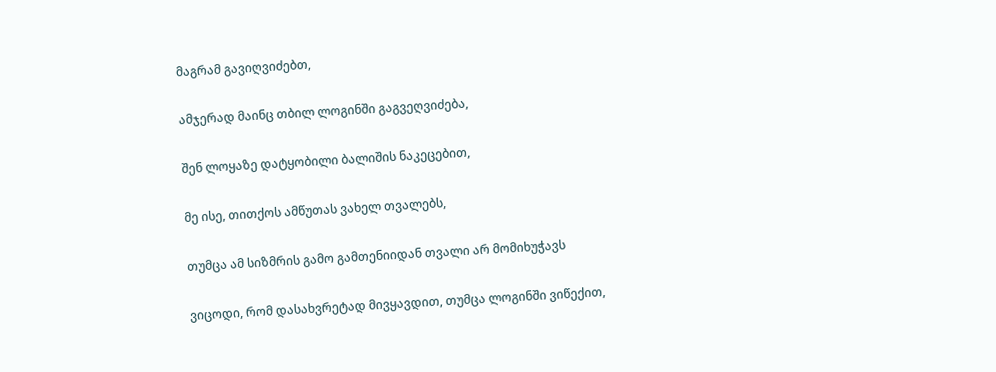მაგრამ გავიღვიძებთ,

ამჯერად მაინც თბილ ლოგინში გაგვეღვიძება,

შენ ლოყაზე დატყობილი ბალიშის ნაკეცებით,

მე ისე, თითქოს ამწუთას ვახელ თვალებს,

თუმცა ამ სიზმრის გამო გამთენიიდან თვალი არ მომიხუჭავს

ვიცოდი, რომ დასახვრეტად მივყავდით, თუმცა ლოგინში ვიწექით,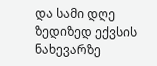და სამი დღე ზედიზედ ექვსის ნახევარზე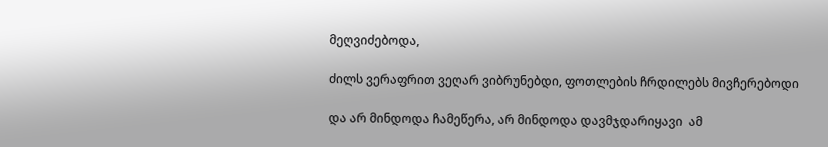მეღვიძებოდა,

ძილს ვერაფრით ვეღარ ვიბრუნებდი, ფოთლების ჩრდილებს მივჩერებოდი

და არ მინდოდა ჩამეწერა, არ მინდოდა დავმჯდარიყავი  ამ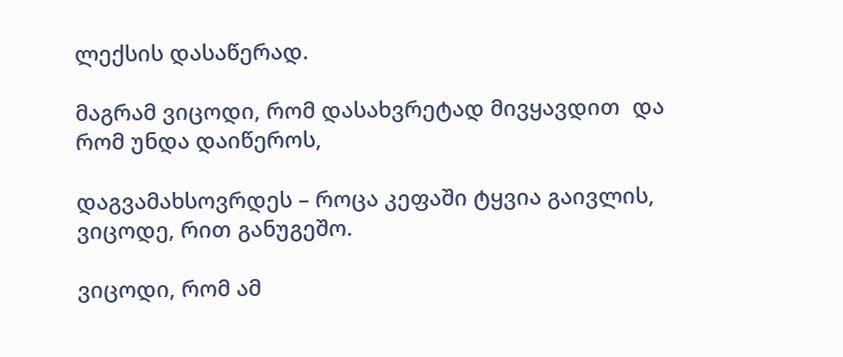ლექსის დასაწერად.

მაგრამ ვიცოდი, რომ დასახვრეტად მივყავდით  და რომ უნდა დაიწეროს,

დაგვამახსოვრდეს – როცა კეფაში ტყვია გაივლის, ვიცოდე, რით განუგეშო.

ვიცოდი, რომ ამ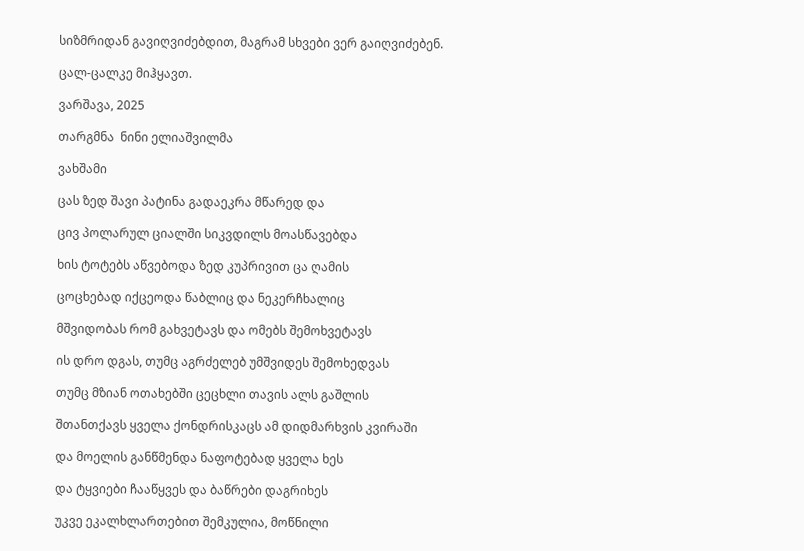სიზმრიდან გავიღვიძებდით, მაგრამ სხვები ვერ გაიღვიძებენ.

ცალ-ცალკე მიჰყავთ.

ვარშავა, 2025

თარგმნა  ნინი ელიაშვილმა

ვახშამი

ცას ზედ შავი პატინა გადაეკრა მწარედ და

ცივ პოლარულ ციალში სიკვდილს მოასწავებდა

ხის ტოტებს აწვებოდა ზედ კუპრივით ცა ღამის

ცოცხებად იქცეოდა წაბლიც და ნეკერჩხალიც

მშვიდობას რომ გახვეტავს და ომებს შემოხვეტავს

ის დრო დგას, თუმც აგრძელებ უმშვიდეს შემოხედვას

თუმც მზიან ოთახებში ცეცხლი თავის ალს გაშლის

შთანთქავს ყველა ქონდრისკაცს ამ დიდმარხვის კვირაში

და მოელის განწმენდა ნაფოტებად ყველა ხეს

და ტყვიები ჩააწყვეს და ბაწრები დაგრიხეს

უკვე ეკალხლართებით შემკულია, მოწნილი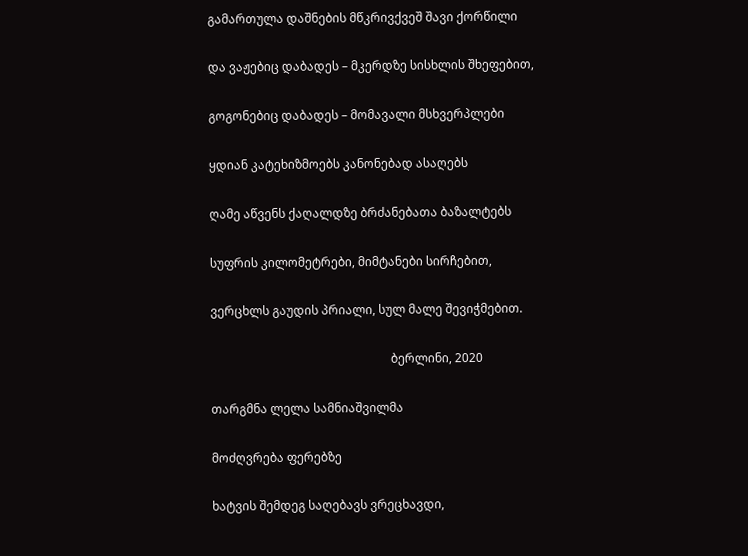გამართულა დაშნების მწკრივქვეშ შავი ქორწილი

და ვაჟებიც დაბადეს – მკერდზე სისხლის შხეფებით,

გოგონებიც დაბადეს – მომავალი მსხვერპლები

ყდიან კატეხიზმოებს კანონებად ასაღებს

ღამე აწვენს ქაღალდზე ბრძანებათა ბაზალტებს

სუფრის კილომეტრები, მიმტანები სირჩებით,

ვერცხლს გაუდის პრიალი, სულ მალე შევიჭმებით.

                                                            ბერლინი, 2020

თარგმნა ლელა სამნიაშვილმა

მოძღვრება ფერებზე

ხატვის შემდეგ საღებავს ვრეცხავდი,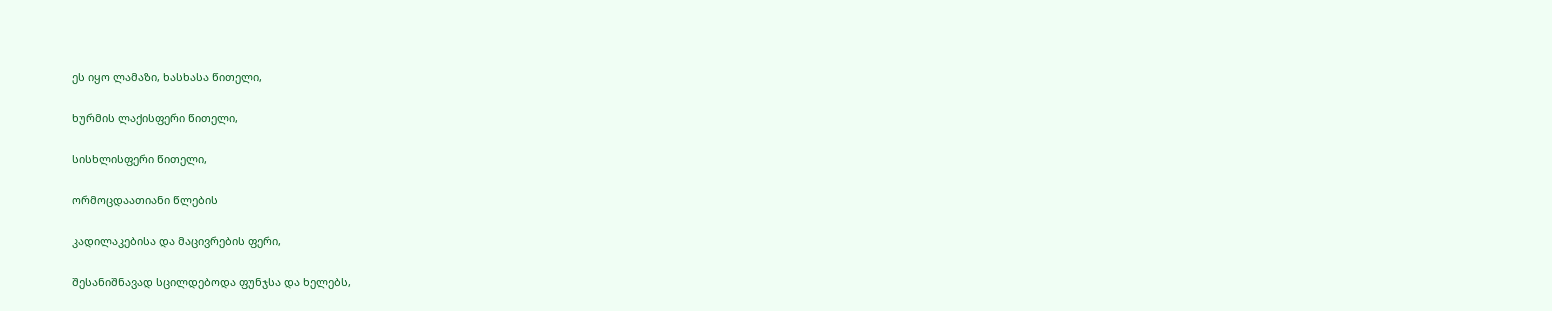ეს იყო ლამაზი, ხასხასა წითელი,

ხურმის ლაქისფერი წითელი,

სისხლისფერი წითელი,

ორმოცდაათიანი წლების

კადილაკებისა და მაცივრების ფერი,

შესანიშნავად სცილდებოდა ფუნჯსა და ხელებს,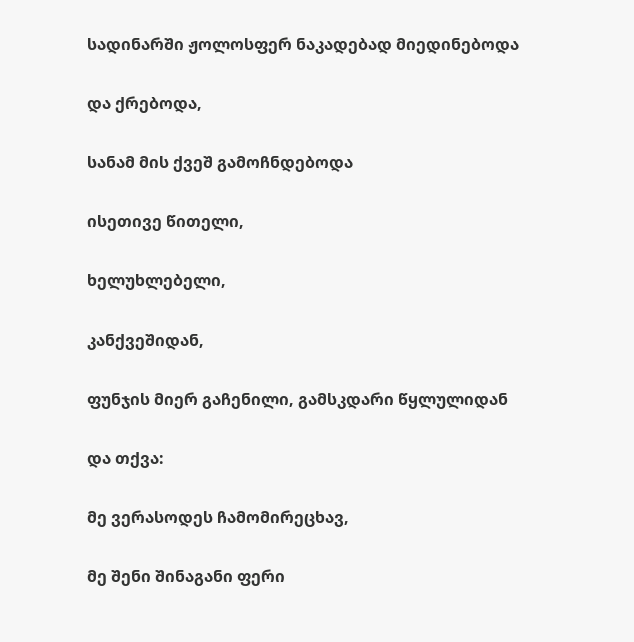სადინარში ჟოლოსფერ ნაკადებად მიედინებოდა

და ქრებოდა,

სანამ მის ქვეშ გამოჩნდებოდა

ისეთივე წითელი,

ხელუხლებელი,

კანქვეშიდან,

ფუნჯის მიერ გაჩენილი, გამსკდარი წყლულიდან

და თქვა:

მე ვერასოდეს ჩამომირეცხავ,

მე შენი შინაგანი ფერი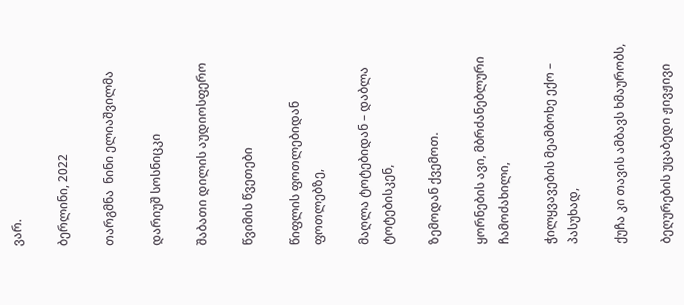ვარ.

ბერლინი, 2022

თარგმნა  ნინი ელიაშვილმა

დარიუშ სოსნიცკი

შაბათი დილის აუდიოსფერო

წვიმის წვეთები

წიფლის ფოთლებიდან ფოთლებზე,

მაღლა ტოტებიდან – დაბლა ტოტებისკენ,

ზემოდან ქვემოთ.

ყორნების ავი, მბრძანებლური ჩამოძახილი,

ჭილყვავების მეამბოხე ექო – პასუხად,

ქუჩა კი თავის ამბავს ხმაურობს,

ბეღურების უცაბედი ჟივჟივი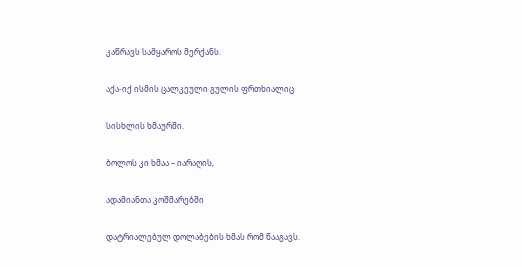კაწრავს სამყაროს მერქანს.

აქა-იქ ისმის ცალკეული გულის ფრთხიალიც

სისხლის ხმაურში.

ბოლოს კი ხმაა – იარაღის,

ადამიანთა კოშმარებში

დატრიალებულ დოლაბების ხმას რომ წააგავს.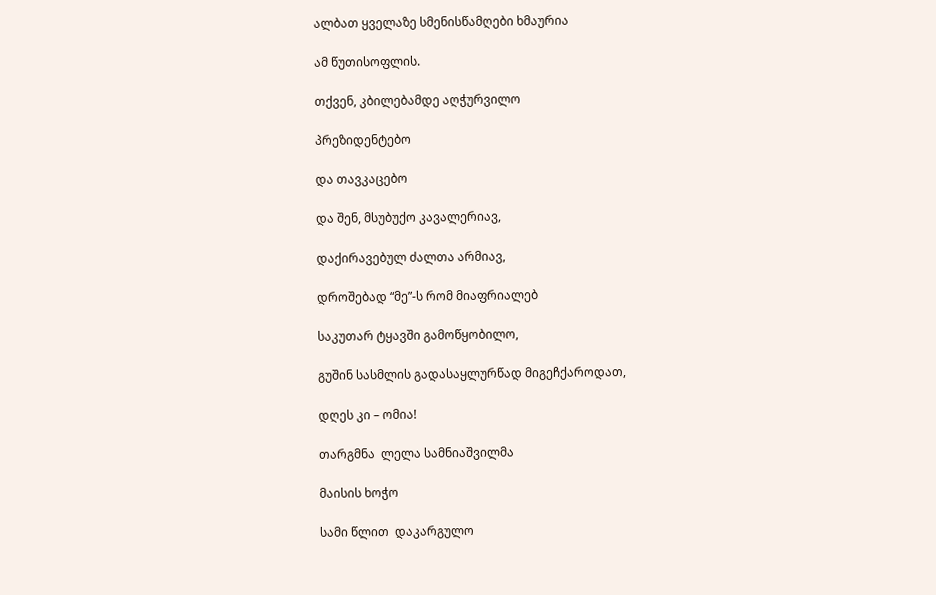ალბათ ყველაზე სმენისწამღები ხმაურია

ამ წუთისოფლის.

თქვენ, კბილებამდე აღჭურვილო

პრეზიდენტებო

და თავკაცებო

და შენ, მსუბუქო კავალერიავ,

დაქირავებულ ძალთა არმიავ,

დროშებად “მე”-ს რომ მიაფრიალებ

საკუთარ ტყავში გამოწყობილო,

გუშინ სასმლის გადასაყლურწად მიგეჩქაროდათ,

დღეს კი – ომია!

თარგმნა  ლელა სამნიაშვილმა

მაისის ხოჭო

სამი წლით  დაკარგულო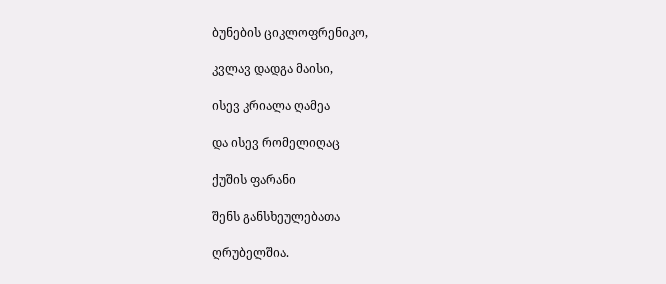ბუნების ციკლოფრენიკო,

კვლავ დადგა მაისი,

ისევ კრიალა ღამეა

და ისევ რომელიღაც

ქუშის ფარანი

შენს განსხეულებათა

ღრუბელშია.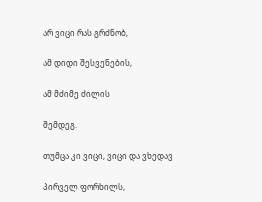არ ვიცი რას გრძნობ,

ამ დიდი შესვენების,

ამ მძიმე ძილის

შემდეგ.

თუმცა კი ვიცი, ვიცი და ვხედავ

პირველ ფორხილს,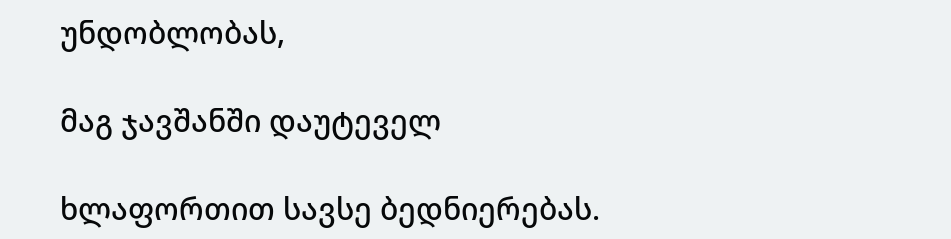უნდობლობას,

მაგ ჯავშანში დაუტეველ

ხლაფორთით სავსე ბედნიერებას.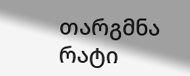თარგმნა რატი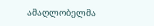ამაღლობელმა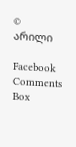© არილი

Facebook Comments Box